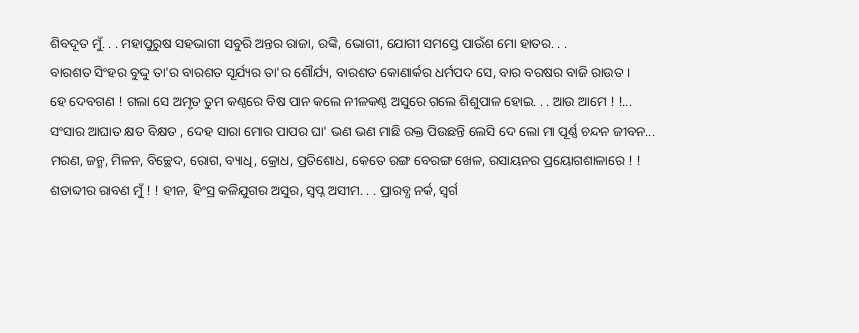ଶିବଦୂତ ମୁଁ. . . ମହାପୁରୁଷ ସହଭାଗୀ ସବୁରି ଅନ୍ତର ରାଜା, ରଙ୍କି, ଭୋଗୀ, ଯୋଗୀ ସମସ୍ତେ ପାଉଁଶ ମୋ ହାତର. . .
ବାରଶତ ସିଂହର ବୁଦ୍ଦୁ ତା'ର ବାରଶତ ସୂର୍ଯ୍ୟର ତା'ର ଶୌର୍ଯ୍ୟ, ବାରଶତ କୋଣାର୍କର ଧର୍ମପଦ ସେ, ବାର ବରଷର ବାଜି ରାଉତ ।
ହେ ଦେବଗଣ ! ଗଲା ସେ ଅମୃତ ତୁମ କଣ୍ଠରେ ବିଷ ପାନ କଲେ ନୀଳକଣ୍ଠ ଅସୁରେ ଗଲେ ଶିଶୁପାଳ ହୋଇ. . . ଆଉ ଆମେ ! !...
ସଂସାର ଆଘାତ କ୍ଷତ ବିକ୍ଷତ , ଦେହ ସାରା ମୋର ପାପର ଘା' ଭଣ ଭଣ ମାଛି ରକ୍ତ ପିଉଛନ୍ତି ଲେସି ଦେ ଲୋ ମା ପୂର୍ଣ୍ଣ ଚନ୍ଦନ ଜୀବନ...
ମରଣ, ଜନ୍ମ, ମିଳନ, ବିଚ୍ଛେଦ, ରୋଗ, ବ୍ୟାଧି, କ୍ରୋଧ, ପ୍ରତିଶୋଧ, କେତେ ରଙ୍ଗ ବେରଙ୍ଗ ଖେଳ, ରସାୟନର ପ୍ରୟୋଗଶାଳାରେ ! !
ଶତାବ୍ଦୀର ରାବଣ ମୁଁ ! ! ହୀନ, ହିଂସ୍ର କଳିଯୁଗର ଅସୁର, ସ୍ୱପ୍ନ ଅସୀମ. . . ପ୍ରାରବ୍ଧ ନର୍କ, ସ୍ୱର୍ଗ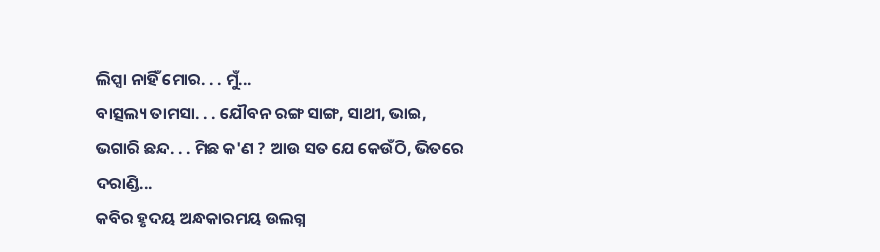ଲିପ୍ସା ନାହିଁ ମୋର. . . ମୁଁ...
ବାତ୍ସଲ୍ୟ ତାମସା. . . ଯୌବନ ରଙ୍ଗ ସାଙ୍ଗ, ସାଥୀ, ଭାଇ, ଭଗାରି ଛନ୍ଦ. . . ମିଛ କ'ଣ ? ଆଉ ସତ ଯେ କେଉଁଠି, ଭିତରେ ଦରାଣ୍ଡି...
କବିର ହୃଦୟ ଅନ୍ଧକାରମୟ ଉଲଗ୍ନ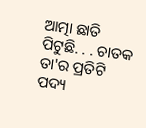ଆତ୍ମା ଛାତି ପିଟୁଛି. . . ଚାତକ ତା'ର ପ୍ରତିଟି ପଦ୍ୟ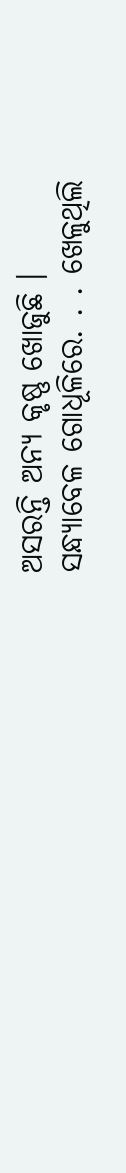ଅସରନ୍ତି ଅନ୍ୟ କୃଷ୍ଣ ଖୋଜୁଛି ।
ସନ୍ଧ୍ୟାବେଳ ଗୋଧୂଳିରେ. . . ଖେଳୁଥିଲି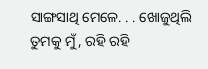ସାଙ୍ଗସାଥି ମେଳେ. . . ଖୋଜୁଥିଲି ତୁମକୁ ମୁଁ, ରହି ରହି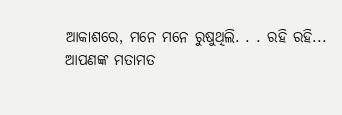ଆକାଶରେ, ମନେ ମନେ ରୁଷୁଥିଲି. . . ରହି ରହି...
ଆପଣଙ୍କ ମତାମତ